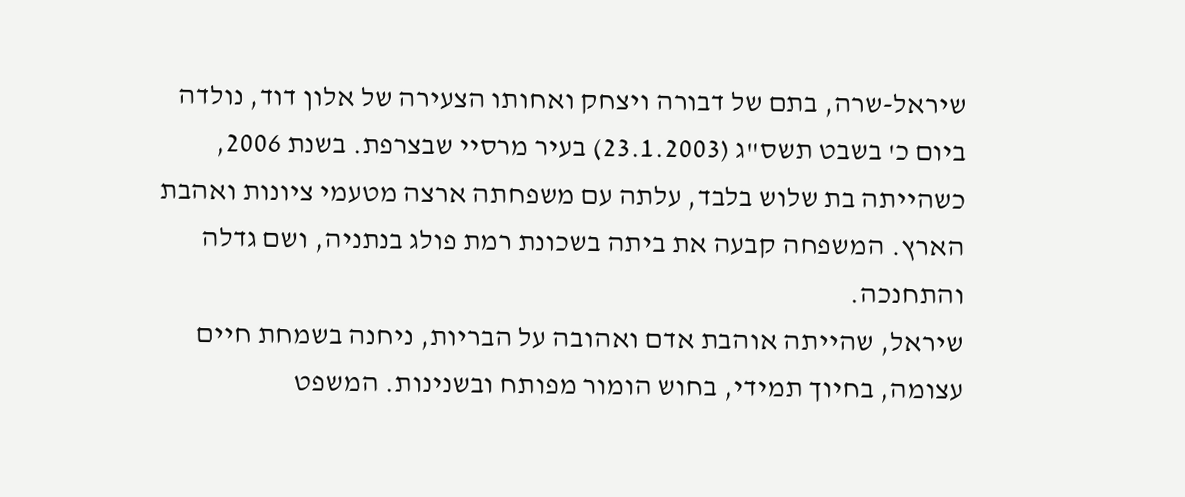שיראל-שרה, בתם של דבורה ויצחק ואחותו הצעירה של אלון דוד, נולדה ביום כ' בשבט תשס"ג (23.1.2003) בעיר מרסיי שבצרפת. בשנת 2006, כשהייתה בת שלוש בלבד, עלתה עם משפחתה ארצה מטעמי ציונות ואהבת הארץ. המשפחה קבעה את ביתה בשכונת רמת פולג בנתניה, ושם גדלה והתחנכה.
שיראל, שהייתה אוהבת אדם ואהובה על הבריות, ניחנה בשמחת חיים עצומה, בחיוך תמידי, בחוש הומור מפותח ובשנינות. המשפט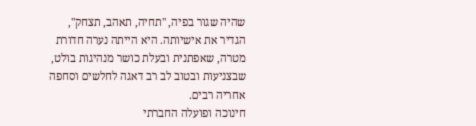שהיה שגור בפיה, "תחיה, תאהב, תצחק", הגדיר את אישיותה. היא הייתה נערה חדורת מטרה, שאפתנית ובעלת כושר מנהיגות בולט, שבצניעות ובטוב לב רב דאגה לחלשים וסחפה אחריה רבים.
חינוכה ופועלה החברתי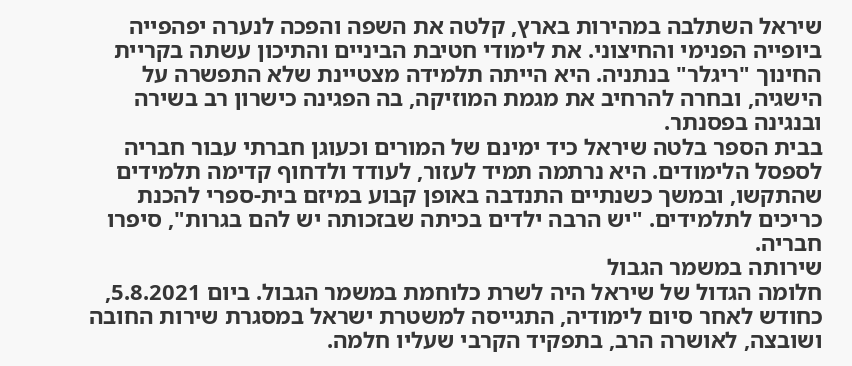שיראל השתלבה במהירות בארץ, קלטה את השפה והפכה לנערה יפהפייה ביופייה הפנימי והחיצוני. את לימודי חטיבת הביניים והתיכון עשתה בקריית החינוך "ריגלר" בנתניה. היא הייתה תלמידה מצטיינת שלא התפשרה על הישגיה, ובחרה להרחיב את מגמת המוזיקה, בה הפגינה כישרון רב בשירה ובנגינה בפסנתר.
בבית הספר בלטה שיראל כיד ימינם של המורים וכעוגן חברתי עבור חבריה לספסל הלימודים. היא נרתמה תמיד לעזור, לעודד ולדחוף קדימה תלמידים שהתקשו, ובמשך כשנתיים התנדבה באופן קבוע במיזם בית-ספרי להכנת כריכים לתלמידים. "יש הרבה ילדים בכיתה שבזכותה יש להם בגרות", סיפרו חבריה.
שירותה במשמר הגבול
חלומה הגדול של שיראל היה לשרת כלוחמת במשמר הגבול. ביום 5.8.2021, כחודש לאחר סיום לימודיה, התגייסה למשטרת ישראל במסגרת שירות החובה ושובצה, לאושרה הרב, בתפקיד הקרבי שעליו חלמה.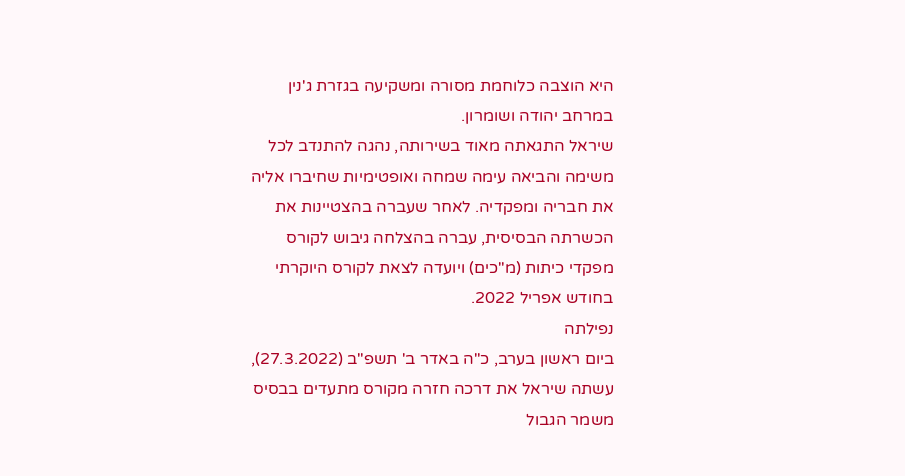היא הוצבה כלוחמת מסורה ומשקיעה בגזרת ג'נין במרחב יהודה ושומרון.
שיראל התגאתה מאוד בשירותה, נהגה להתנדב לכל משימה והביאה עימה שמחה ואופטימיות שחיברו אליה את חבריה ומפקדיה. לאחר שעברה בהצטיינות את הכשרתה הבסיסית, עברה בהצלחה גיבוש לקורס מפקדי כיתות (מ"כים) ויועדה לצאת לקורס היוקרתי בחודש אפריל 2022.
נפילתה
ביום ראשון בערב, כ"ה באדר ב' תשפ"ב (27.3.2022), עשתה שיראל את דרכה חזרה מקורס מתעדים בבסיס משמר הגבול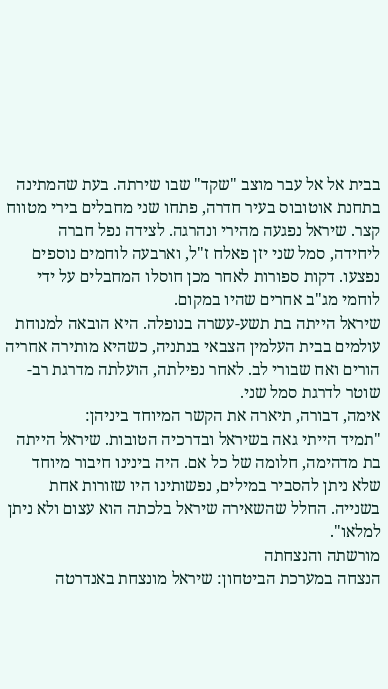בבית אל אל עבר מוצב "שקד" שבו שירתה. בעת שהמתינה בתחנת אוטובוס בעיר חדרה, פתחו שני מחבלים בירי מטווח קצר. שיראל נפגעה מהירי ונהרגה. לצידה נפל חברה ליחידה, סמל שני יזן פאלח ז"ל, וארבעה לוחמים נוספים נפצעו. דקות ספורות לאחר מכן חוסלו המחבלים על ידי לוחמי מג"ב אחרים שהיו במקום.
שיראל הייתה בת תשע-עשרה בנופלה. היא הובאה למנוחת עולמים בבית העלמין הצבאי בנתניה, כשהיא מותירה אחריה הורים ואח שבורי לב. לאחר נפילתה, הועלתה מדרגת רב-שוטר לדרגת סמל שני.
אימה, דבורה, תיארה את הקשר המיוחד ביניהן:
"תמיד הייתי גאה בשיראל ובדרכיה הטובות. שיראל הייתה בת מדהימה, חלומה של כל אם. היה בינינו חיבור מיוחד שלא ניתן להסביר במילים, נפשותינו היו שזורות אחת בשנייה. החלל שהשאירה שיראל בלכתה הוא עצום ולא ניתן למלאו".
מורשתה והנצחתה
הנצחה במערכת הביטחון: שיראל מונצחת באנדרטה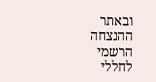ובאתר ההנצחה הרשמי לחללי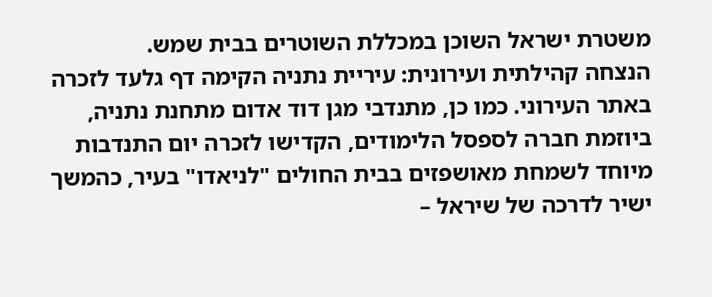משטרת ישראל השוכן במכללת השוטרים בבית שמש.
הנצחה קהילתית ועירונית: עיריית נתניה הקימה דף גלעד לזכרה באתר העירוני. כמו כן, מתנדבי מגן דוד אדום מתחנת נתניה, ביוזמת חברה לספסל הלימודים, הקדישו לזכרה יום התנדבות מיוחד לשמחת מאושפזים בבית החולים "לניאדו" בעיר, כהמשך ישיר לדרכה של שיראל –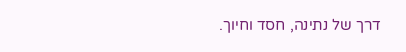דרך של נתינה, חסד וחיוך.